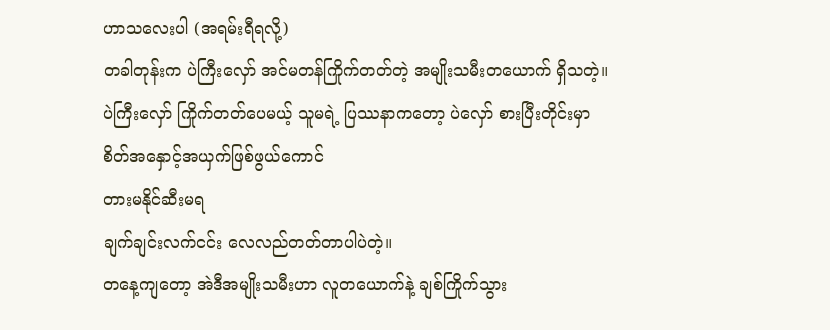ဟာသလေးပါ (အရမ်းရီရလို့)
တခါတုန်းက ပဲကြီးလှော် အင်မတန်ကြိုက်တတ်တဲ့ အမျိုးသမီးတယောက် ရှိသတဲ့။
ပဲကြီးလှော် ကြိုက်တတ်ပေမယ့် သူမရဲ့ ပြဿနာကတော့ ပဲလှော် စားပြီးတိုင်းမှာ
စိတ်အနှောင့်အယှက်ဖြစ်ဖွယ်ကောင်
တားမနိုင်ဆီးမရ
ချက်ချင်းလက်ငင်း လေလည်တတ်တာပါပဲတဲ့။
တနေ့ကျတော့ အဲဒီအမျိုးသမီးဟာ လူတယောက်နဲ့ ချစ်ကြိုက်သွား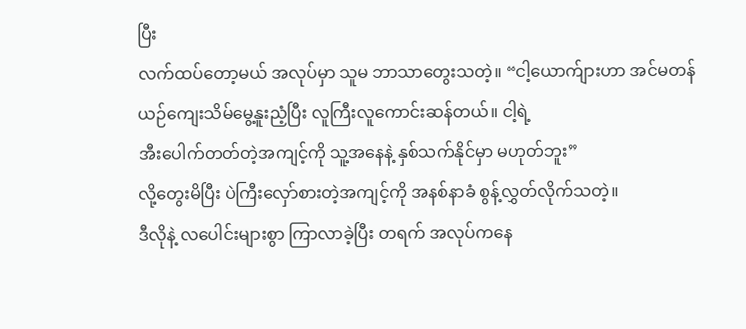ပြီး
လက်ထပ်တော့မယ် အလုပ်မှာ သူမ ဘာသာတွေးသတဲ့။ “ငါ့ယောက်ျားဟာ အင်မတန်
ယဉ်ကျေးသိမ်မွေ့နူးညံ့ပြီး လူကြီးလူကောင်းဆန်တယ်။ ငါ့ရဲ့
အီးပေါက်တတ်တဲ့အကျင့်ကို သူ့အနေနဲ့ နှစ်သက်နိုင်မှာ မဟုတ်ဘူး”
လို့တွေးမိပြီး ပဲကြီးလှော်စားတဲ့အကျင့်ကို အနစ်နာခံ စွန့်လွှတ်လိုက်သတဲ့။
ဒီလိုနဲ့ လပေါင်းများစွာ ကြာလာခဲ့ပြီး တရက် အလုပ်ကနေ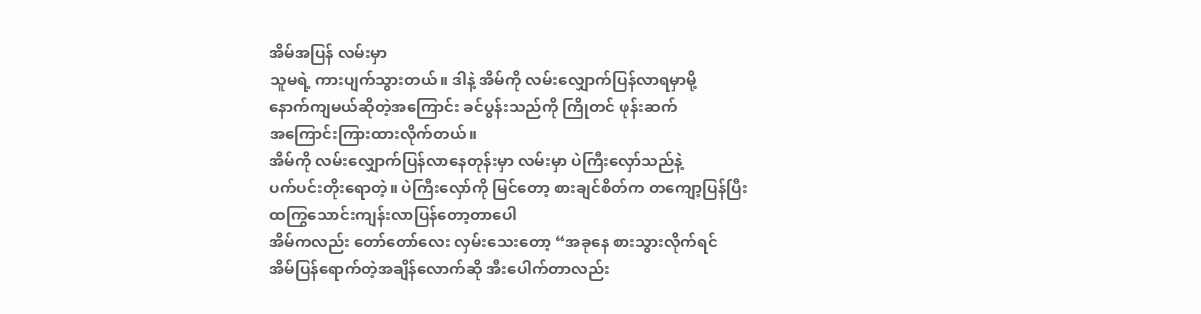အိမ်အပြန် လမ်းမှာ
သူမရဲ့ ကားပျက်သွားတယ်။ ဒါနဲ့ အိမ်ကို လမ်းလျှောက်ပြန်လာရမှာမို့
နောက်ကျမယ်ဆိုတဲ့အကြောင်း ခင်ပွန်းသည်ကို ကြိုတင် ဖုန်းဆက်
အကြောင်းကြားထားလိုက်တယ်။
အိမ်ကို လမ်းလျှောက်ပြန်လာနေတုန်းမှာ လမ်းမှာ ပဲကြီးလှော်သည်နဲ့
ပက်ပင်းတိုးရောတဲ့။ ပဲကြီးလှော်ကို မြင်တော့ စားချင်စိတ်က တကျော့ပြန်ပြီး
ထကြွသောင်းကျန်းလာပြန်တော့တာပေါ
အိမ်ကလည်း တော်တော်လေး လှမ်းသေးတော့ “အခုနေ စားသွားလိုက်ရင်
အိမ်ပြန်ရောက်တဲ့အချိန်လောက်ဆို အီးပေါက်တာလည်း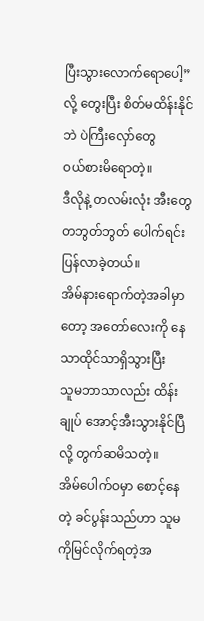ပြီးသွားလောက်ရောပေါ့”လို့ တွေးပြီး စိတ်မထိန်းနိုင်ဘဲ ပဲကြီးလှော်တွေ
ဝယ်စားမိရောတဲ့။
ဒီလိုနဲ့ တလမ်းလုံး အီးတွေ တဘွတ်ဘွတ် ပေါက်ရင်း ပြန်လာခဲ့တယ်။
အိမ်နားရောက်တဲ့အခါမှာတော့ အတော်လေးကို နေသာထိုင်သာရှိသွားပြီး
သူမဘာသာလည်း ထိန်းချုပ် အောင့်အီးသွားနိုင်ပြီလို့ တွက်ဆမိသတဲ့။
အိမ်ပေါက်ဝမှာ စောင့်နေတဲ့ ခင်ပွန်းသည်ဟာ သူမကိုမြင်လိုက်ရတဲ့အ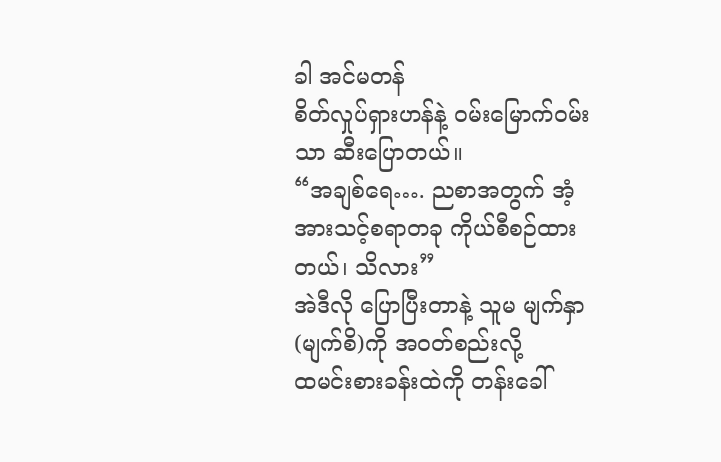ခါ အင်မတန်
စိတ်လှုပ်ရှားဟန်နဲ့ ဝမ်းမြောက်ဝမ်းသာ ဆီးပြောတယ်။
“အချစ်ရေ…. ညစာအတွက် အံ့အားသင့်စရာတခု ကိုယ်စီစဉ်ထားတယ်၊ သိလား”
အဲဒီလို ပြောပြီးတာနဲ့ သူမ မျက်နှာ(မျက်စိ)ကို အဝတ်စည်းလို့
ထမင်းစားခန်းထဲကို တန်းခေါ်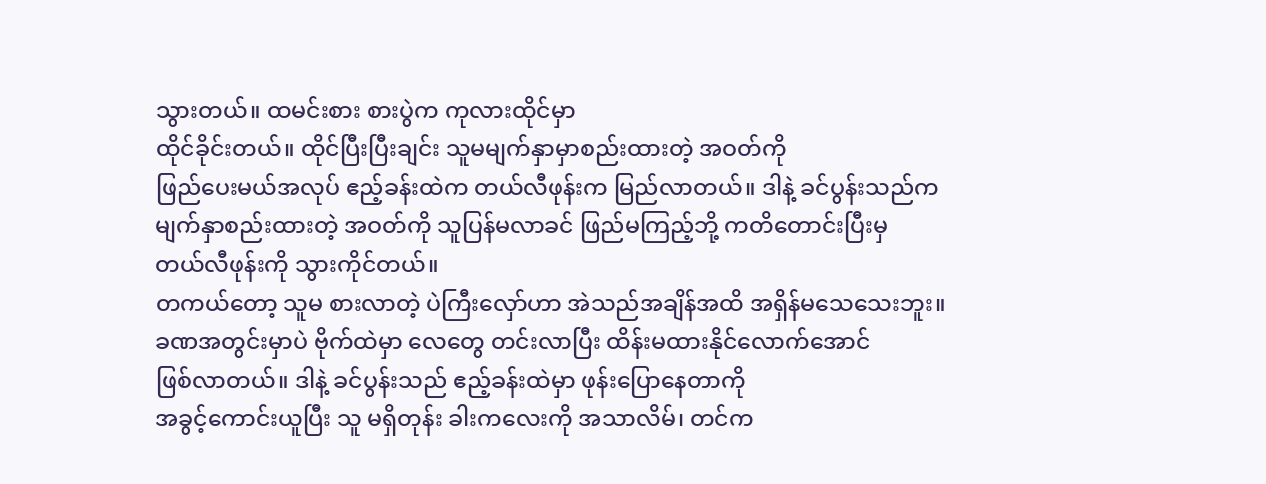သွားတယ်။ ထမင်းစား စားပွဲက ကုလားထိုင်မှာ
ထိုင်ခိုင်းတယ်။ ထိုင်ပြီးပြီးချင်း သူမမျက်နှာမှာစည်းထားတဲ့ အဝတ်ကို
ဖြည်ပေးမယ်အလုပ် ဧည့်ခန်းထဲက တယ်လီဖုန်းက မြည်လာတယ်။ ဒါနဲ့ ခင်ပွန်းသည်က
မျက်နှာစည်းထားတဲ့ အဝတ်ကို သူပြန်မလာခင် ဖြည်မကြည့်ဘို့ ကတိတောင်းပြီးမှ
တယ်လီဖုန်းကို သွားကိုင်တယ်။
တကယ်တော့ သူမ စားလာတဲ့ ပဲကြီးလှော်ဟာ အဲသည်အချိန်အထိ အရှိန်မသေသေးဘူး။
ခဏအတွင်းမှာပဲ ဗိုက်ထဲမှာ လေတွေ တင်းလာပြီး ထိန်းမထားနိုင်လောက်အောင်
ဖြစ်လာတယ်။ ဒါနဲ့ ခင်ပွန်းသည် ဧည့်ခန်းထဲမှာ ဖုန်းပြောနေတာကို
အခွင့်ကောင်းယူပြီး သူ မရှိတုန်း ခါးကလေးကို အသာလိမ်၊ တင်က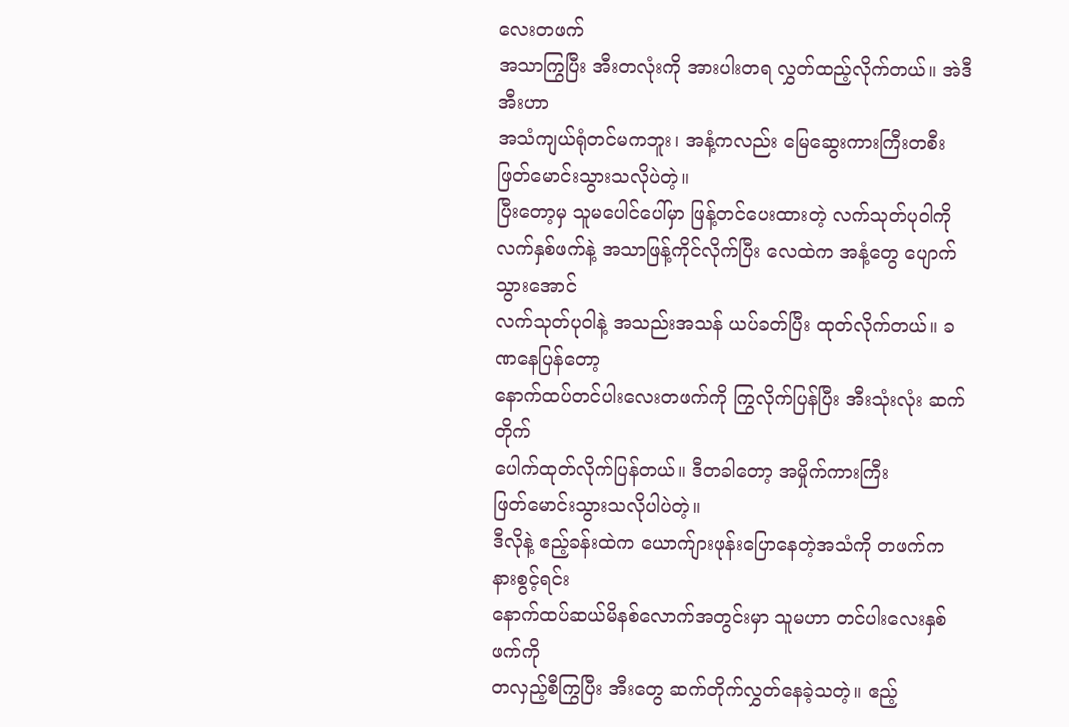လေးတဖက်
အသာကြွပြီး အီးတလုံးကို အားပါးတရ လွှတ်ထည့်လိုက်တယ်။ အဲဒီအီးဟာ
အသံကျယ်ရုံတင်မကဘူး၊ အနံ့ကလည်း မြေဆွေးကားကြီးတစီး
ဖြတ်မောင်းသွားသလိုပဲတဲ့။
ပြီးတော့မှ သူမပေါင်ပေါ်မှာ ဖြန့်တင်ပေးထားတဲ့ လက်သုတ်ပုဝါကို
လက်နှစ်ဖက်နဲ့ အသာဖြန့်ကိုင်လိုက်ပြီး လေထဲက အနံ့တွေ ပျောက်သွားအောင်
လက်သုတ်ပုဝါနဲ့ အသည်းအသန် ယပ်ခတ်ပြီး ထုတ်လိုက်တယ်။ ခဏနေပြန်တော့
နောက်ထပ်တင်ပါးလေးတဖက်ကို ကြွလိုက်ပြန်ပြီး အီးသုံးလုံး ဆက်တိုက်
ပေါက်ထုတ်လိုက်ပြန်တယ်။ ဒီတခါတော့ အမှိုက်ကားကြီး
ဖြတ်မောင်းသွားသလိုပါပဲတဲ့။
ဒီလိုနဲ့ ဧည့်ခန်းထဲက ယောက်ျားဖုန်းပြောနေတဲ့အသံကို တဖက်က နားစွင့်ရင်း
နောက်ထပ်ဆယ်မိနစ်လောက်အတွင်းမှာ သူမဟာ တင်ပါးလေးနှစ်ဖက်ကို
တလှည့်စီကြွပြီး အီးတွေ ဆက်တိုက်လွှတ်နေခဲ့သတဲ့။ ဧည့်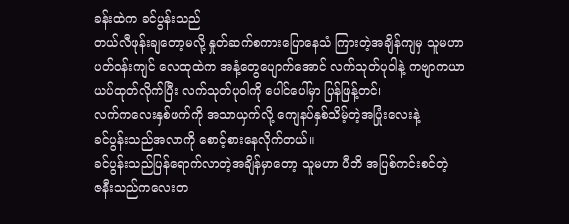ခန်းထဲက ခင်ပွန်းသည်
တယ်လီဖုန်းချတော့မလို့ နှုတ်ဆက်စကားပြောနေသံ ကြားတဲ့အချိန်ကျမှ သူမဟာ
ပတ်ဝန်းကျင် လေထုထဲက အနံ့တွေပျောက်အောင် လက်သုတ်ပုဝါနဲ့ ကဗျာကယာ
ယပ်ထုတ်လိုက်ပြီး လက်သုတ်ပုဝါကို ပေါင်ပေါ်မှာ ပြန်ဖြန့်တင်၊
လက်ကလေးနှစ်ဖက်ကို အသာယှက်လို့ ကျေနပ်နှစ်သိမ့်တဲ့အပြုံးလေးနဲ့
ခင်ပွန်းသည်အလာကို စောင့်စားနေလိုက်တယ်။
ခင်ပွန်းသည်ပြန်ရောက်လာတဲ့အချိန်မှာတော့ သူမဟာ ပီဘိ အပြစ်ကင်းစင်တဲ့
ဇနီးသည်ကလေးတ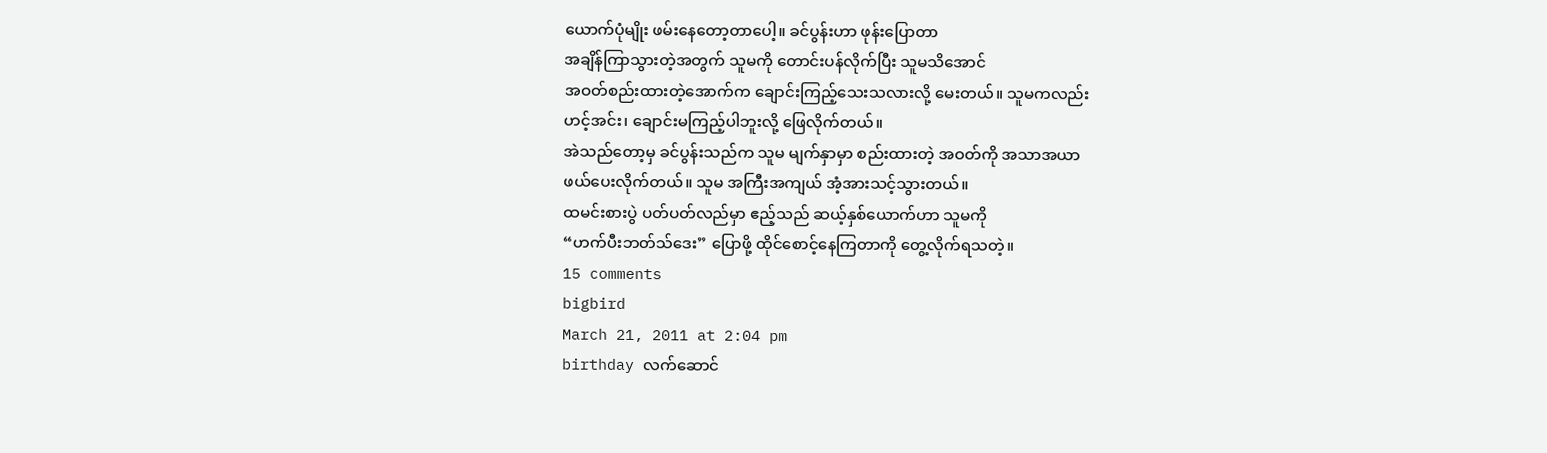ယောက်ပုံမျိုး ဖမ်းနေတော့တာပေါ့။ ခင်ပွန်းဟာ ဖုန်းပြောတာ
အချိန်ကြာသွားတဲ့အတွက် သူမကို တောင်းပန်လိုက်ပြီး သူမသိအောင်
အဝတ်စည်းထားတဲ့အောက်က ချောင်းကြည့်သေးသလားလို့ မေးတယ်။ သူမကလည်း
ဟင့်အင်း၊ ချောင်းမကြည့်ပါဘူးလို့ ဖြေလိုက်တယ်။
အဲသည်တော့မှ ခင်ပွန်းသည်က သူမ မျက်နှာမှာ စည်းထားတဲ့ အဝတ်ကို အသာအယာ
ဖယ်ပေးလိုက်တယ်။ သူမ အကြီးအကျယ် အံ့အားသင့်သွားတယ်။
ထမင်းစားပွဲ ပတ်ပတ်လည်မှာ ဧည့်သည် ဆယ့်နှစ်ယောက်ဟာ သူမကို
“ဟက်ပီးဘတ်သ်ဒေး” ပြောဖို့ ထိုင်စောင့်နေကြတာကို တွေ့လိုက်ရသတဲ့။
15 comments
bigbird
March 21, 2011 at 2:04 pm
birthday လက်ဆောင်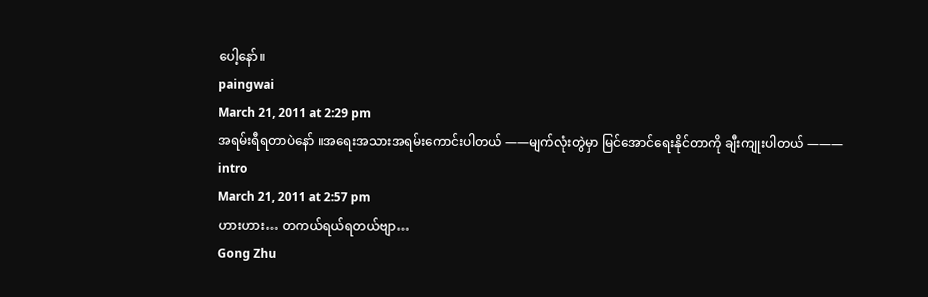ပေါ့နော်။
paingwai
March 21, 2011 at 2:29 pm
အရမ်းရီရတာပဲနော် ။အရေးအသားအရမ်းကောင်းပါတယ် ——မျက်လုံးတွဲမှာ မြင်အောင်ရေးနိုင်တာကို ချီးကျုးပါတယ် ———
intro
March 21, 2011 at 2:57 pm
ဟားဟား… တကယ်ရယ်ရတယ်ဗျာ…
Gong Zhu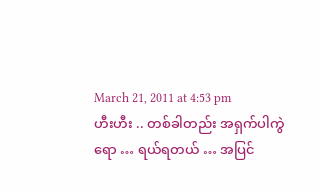March 21, 2011 at 4:53 pm
ဟီးဟီး .. တစ်ခါတည်း အရှက်ပါကွဲရော … ရယ်ရတယ် … အပြင်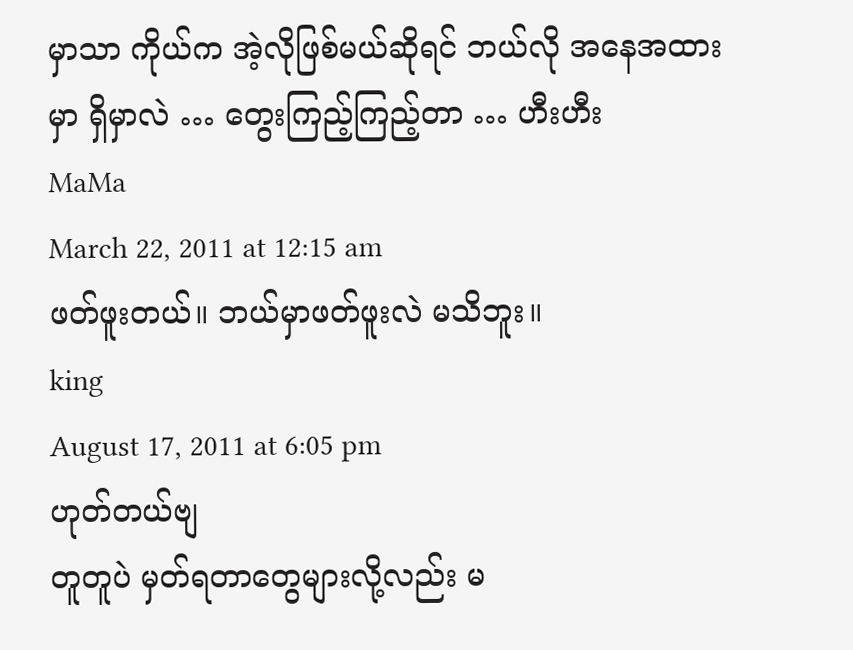မှာသာ ကိုယ်က အဲ့လိုဖြစ်မယ်ဆိုရင် ဘယ်လို အနေအထားမှာ ရှိမှာလဲ … တွေးကြည့်ကြည့်တာ … ဟီးဟီး
MaMa
March 22, 2011 at 12:15 am
ဖတ်ဖူးတယ်။ ဘယ်မှာဖတ်ဖူးလဲ မသိဘူး။
king
August 17, 2011 at 6:05 pm
ဟုတ်တယ်ဗျ
တူတူပဲ မှတ်ရတာတွေများလို့လည်း မ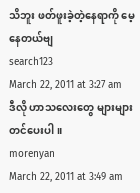သိဘူး ဖတ်ဖူးခဲ့တဲ့နေရာကို မေ့နေတယ်ဗျ
search123
March 22, 2011 at 3:27 am
ဒီလို ဟာသလေးတွေ များများတင်ပေးပါ။
morenyan
March 22, 2011 at 3:49 am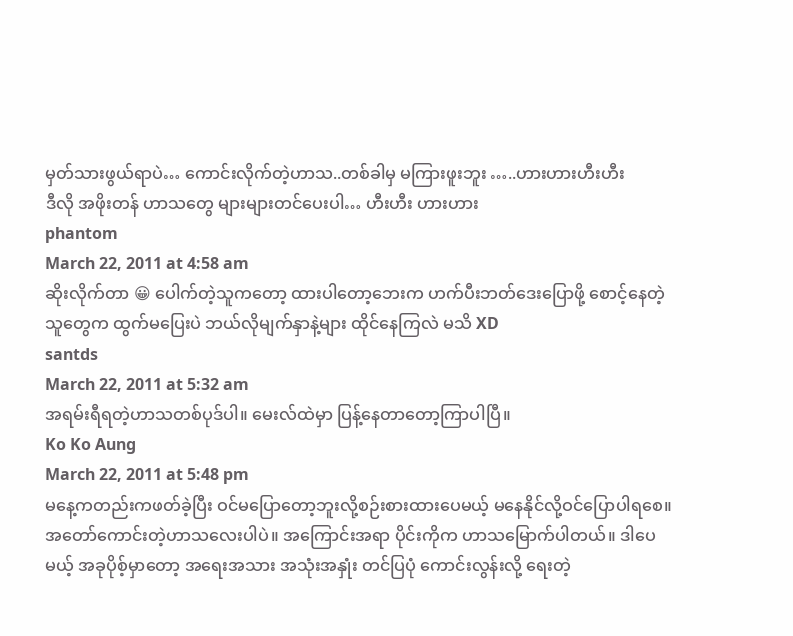မှတ်သားဖွယ်ရာပဲ… ကောင်းလိုက်တဲ့ဟာသ..တစ်ခါမှ မကြားဖူးဘူး …..ဟားဟားဟီးဟီး
ဒီလို အဖိုးတန် ဟာသတွေ များများတင်ပေးပါ… ဟီးဟီး ဟားဟား
phantom
March 22, 2011 at 4:58 am
ဆိုးလိုက်တာ 😀 ပေါက်တဲ့သူကတော့ ထားပါတော့ဘေးက ဟက်ပီးဘတ်ဒေးပြောဖို့ စောင့်နေတဲ့သူတွေက ထွက်မပြေးပဲ ဘယ်လိုမျက်နှာနဲ့များ ထိုင်နေကြလဲ မသိ XD
santds
March 22, 2011 at 5:32 am
အရမ်းရီရတဲ့ဟာသတစ်ပုဒ်ပါ။ မေးလ်ထဲမှာ ပြန့်နေတာတော့ကြာပါပြီ။
Ko Ko Aung
March 22, 2011 at 5:48 pm
မနေ့ကတည်းကဖတ်ခဲ့ပြီး ဝင်မပြောတော့ဘူးလို့စဉ်းစားထားပေမယ့် မနေနိုင်လို့ဝင်ပြောပါရစေ။ အတော်ကောင်းတဲ့ဟာသလေးပါပဲ။ အကြောင်းအရာ ပိုင်းကိုက ဟာသမြောက်ပါတယ်။ ဒါပေမယ့် အခုပိုစ့်မှာတော့ အရေးအသား အသုံးအနှုံး တင်ပြပုံ ကောင်းလွန်းလို့ ရေးတဲ့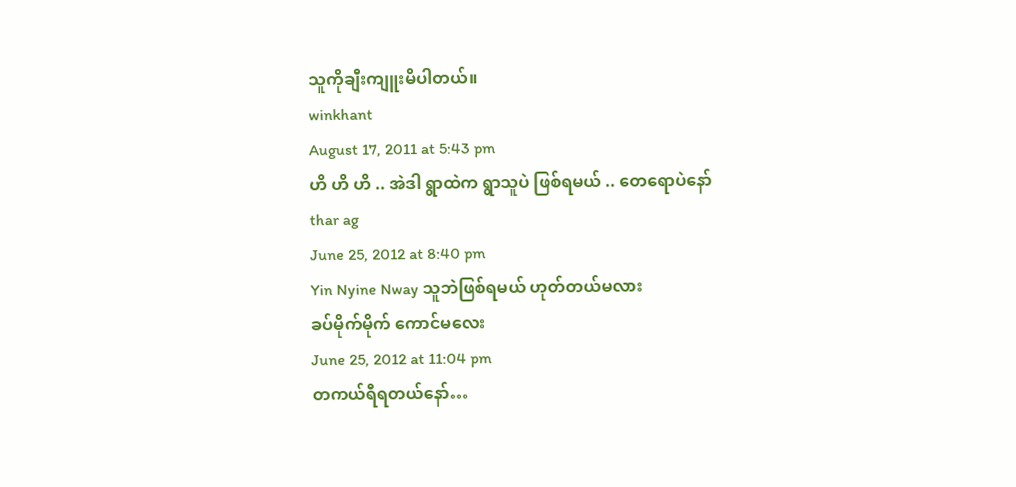သူကိုချီးကျူးမိပါတယ်။
winkhant
August 17, 2011 at 5:43 pm
ဟိ ဟိ ဟိ .. အဲဒါ ရွာထဲက ရွာသူပဲ ဖြစ်ရမယ် .. တေရောပဲနော်
thar ag
June 25, 2012 at 8:40 pm
Yin Nyine Nway သူဘဲဖြစ်ရမယ် ဟုတ်တယ်မလား
ခပ်မိုက်မိုက် ကောင်မလေး
June 25, 2012 at 11:04 pm
တကယ်ရီရတယ်နော်…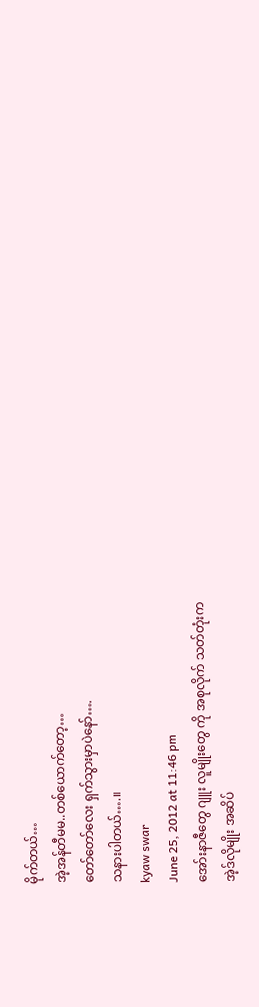မိုက်တယ်…
အဲ့အန်တီမမ..တစ်ယောက်တော့…
တော်တော်လေး ရှက်သွားမှာပဲနော်….
သနားပါတယ်….။
kyaw swar
June 25, 2012 at 11:46 pm
အော်းနာဇီတွေ ဂျူး လူမျိုးတွေ ကို အစုလိုက် သတ်တုံးက
အဲ့ဒ်လိုမျိုး အဆိပ်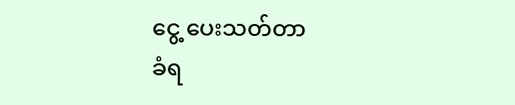ငွေ့ ပေးသတ်တာ
ခံရ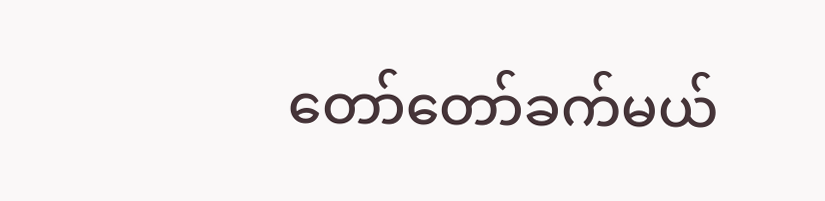တော်တော်ခက်မယ်